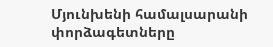Մյունխենի համալսարանի փորձագետները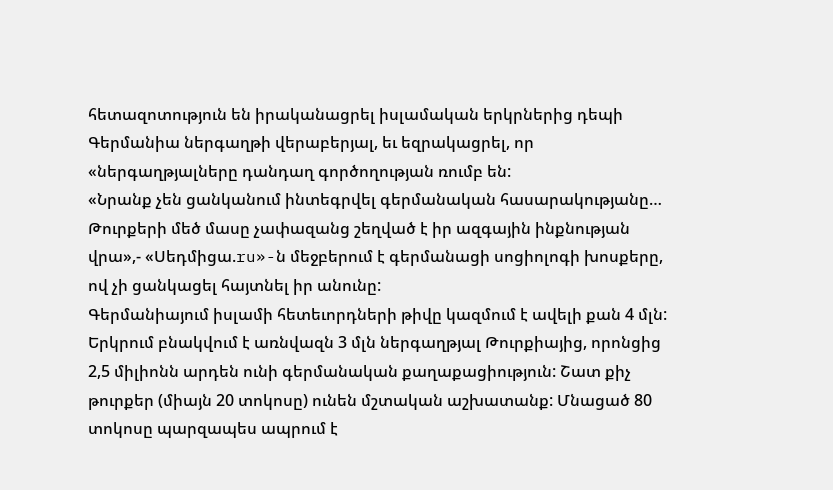հետազոտություն են իրականացրել իսլամական երկրներից դեպի Գերմանիա ներգաղթի վերաբերյալ, եւ եզրակացրել, որ «ներգաղթյալները դանդաղ գործողության ռումբ են:
«Նրանք չեն ցանկանում ինտեգրվել գերմանական հասարակությանը… Թուրքերի մեծ մասը չափազանց շեղված է իր ազգային ինքնության վրա»,- «Սեդմիցա.ru»-ն մեջբերում է գերմանացի սոցիոլոգի խոսքերը, ով չի ցանկացել հայտնել իր անունը:
Գերմանիայում իսլամի հետեւորդների թիվը կազմում է ավելի քան 4 մլն: Երկրում բնակվում է առնվազն 3 մլն ներգաղթյալ Թուրքիայից, որոնցից 2,5 միլիոնն արդեն ունի գերմանական քաղաքացիություն: Շատ քիչ թուրքեր (միայն 20 տոկոսը) ունեն մշտական աշխատանք: Մնացած 80 տոկոսը պարզապես ապրում է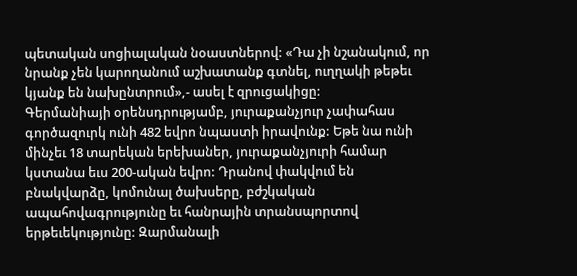պետական սոցիալական նօաստներով: «Դա չի նշանակում, որ նրանք չեն կարողանում աշխատանք գտնել, ուղղակի թեթեւ կյանք են նախընտրում»,- ասել է զրուցակիցը:
Գերմանիայի օրենսդրությամբ, յուրաքանչյուր չափահաս գործազուրկ ունի 482 եվրո նպաստի իրավունք: Եթե նա ունի մինչեւ 18 տարեկան երեխաներ, յուրաքանչյուրի համար կստանա եւս 200-ական եվրո: Դրանով փակվում են բնակվարձը, կոմունալ ծախսերը, բժշկական ապահովագրությունը եւ հանրային տրանսպորտով երթեւեկությունը: Զարմանալի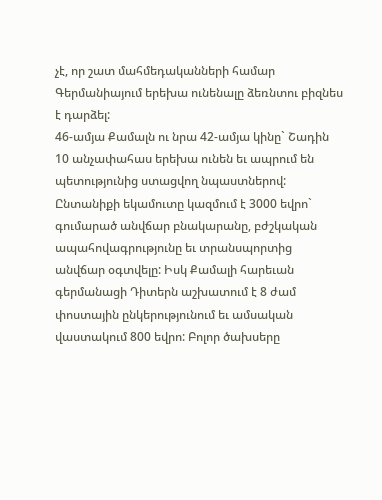չէ, որ շատ մահմեդականների համար Գերմանիայում երեխա ունենալը ձեռնտու բիզնես է դարձել:
46-ամյա Քամալն ու նրա 42-ամյա կինը` Շադին 10 անչափահաս երեխա ունեն եւ ապրում են պետությունից ստացվող նպաստներով: Ընտանիքի եկամուտը կազմում է 3000 եվրո` գումարած անվճար բնակարանը, բժշկական ապահովագրությունը եւ տրանսպորտից անվճար օգտվելը: Իսկ Քամալի հարեւան գերմանացի Դիտերն աշխատում է 8 ժամ փոստային ընկերությունում եւ ամսական վաստակում 800 եվրո: Բոլոր ծախսերը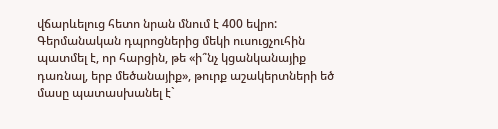վճարևելուց հետո նրան մնում է 400 եվրո:
Գերմանական դպրոցներից մեկի ուսուցչուհին պատմել է, որ հարցին, թե «ի՞նչ կցանկանայիք դառնալ, երբ մեծանայիք», թուրք աշակերտների եծ մասը պատասխանել է`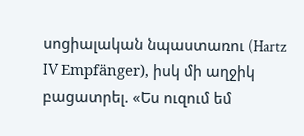սոցիալական նպաստառու (Hartz IV Empfänger), իսկ մի աղջիկ բացատրել. «Ես ուզում եմ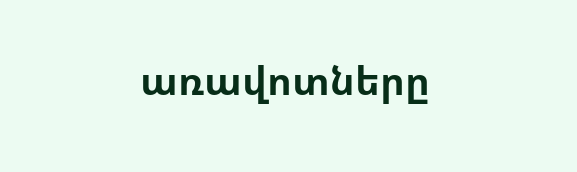առավոտները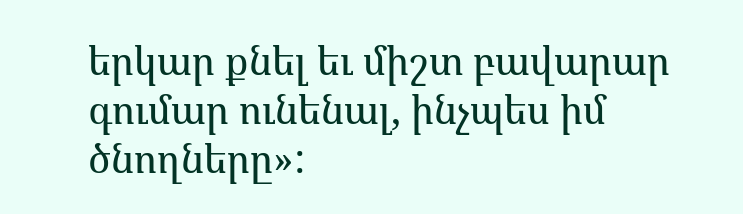երկար քնել եւ միշտ բավարար գումար ունենալ, ինչպես իմ ծնողները»: